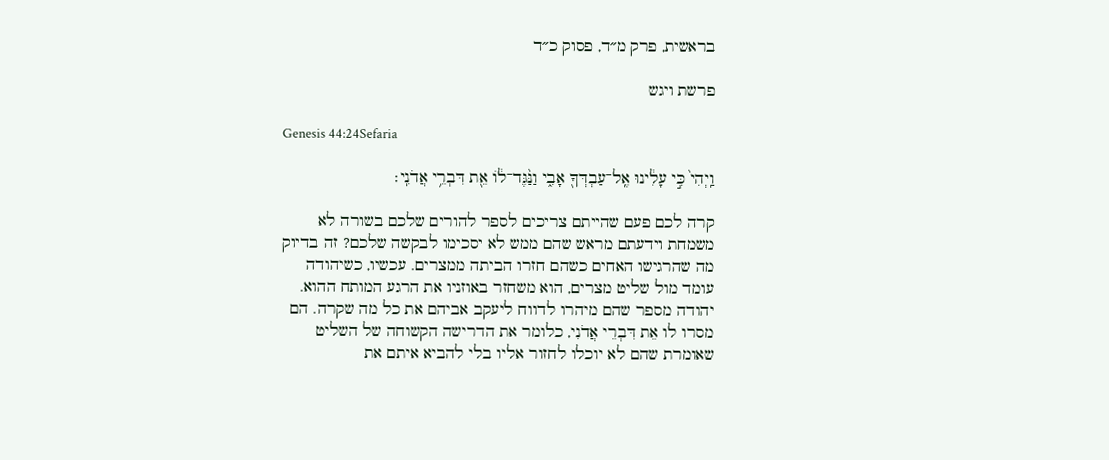בראשית, פרק מ״ד, פסוק כ״ד

פרשת ויגש

Genesis 44:24Sefaria

וַֽיְהִי֙ כִּ֣י עָלִ֔ינוּ אֶֽל־עַבְדְּךָ֖ אָבִ֑י וַנַּ֨גֶּד־ל֔וֹ אֵ֖ת דִּבְרֵ֥י אֲדֹנִֽי׃

קרה לכם פעם שהייתם צריכים לספר להורים שלכם בשורה לא משמחת וידעתם מראש שהם ממש לא יסכימו לבקשה שלכם? זה בדיוק מה שהרגישו האחים כשהם חזרו הביתה ממצרים. עכשיו, כשיהודה עומד מול שליט מצרים, הוא משחזר באוזניו את הרגע המותח ההוא. יהודה מספר שהם מיהרו לדווח ליעקב אביהם את כל מה שקרה. הם מסרו לו אֵת דִּבְרֵי אֲדֹנִי, כלומר את הדרישה הקשוחה של השליט שאומרת שהם לא יוכלו לחזור אליו בלי להביא איתם את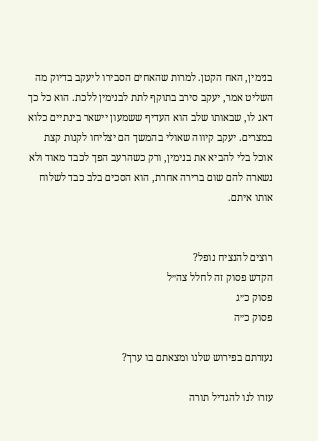בנימין, האח הקטן. למרות שהאחים הסבירו ליעקב בדיוק מה השליט אמר, יעקב סירב בתוקף לתת לבנימין ללכת. הוא כל כך דאג לו, שבאותו שלב הוא העדיף ששמעון יישאר בינתיים כלוא במצרים. יעקב קיווה שאולי בהמשך הם יצליחו לקנות קצת אוכל בלי להביא את בנימין, ורק כשהרעב הפך לכבד מאוד ולא נשארה להם שום ברירה אחרת, הוא הסכים בלב כבד לשלוח אותו איתם.


רוצים להנציח נופל?
הקדש פסוק זה לחלל צה״ל
פסוק כ״ג
פסוק כ״ה

נעזרתם בפירוש שלנו ומצאתם בו ערך?

עזרו לנו להגדיל תורה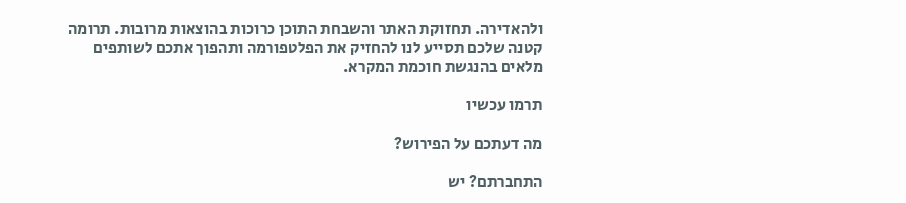ולהאדירה. תחזוקת האתר והשבחת התוכן כרוכות בהוצאות מרובות. תרומה קטנה שלכם תסייע לנו להחזיק את הפלטפורמה ותהפוך אתכם לשותפים מלאים בהנגשת חוכמת המקרא.

תרמו עכשיו

מה דעתכם על הפירוש?

התחברתם? יש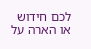לכם חידוש או הארה על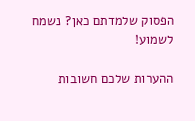הפסוק שלמדתם כאן? נשמח לשמוע!

ההערות שלכם חשובות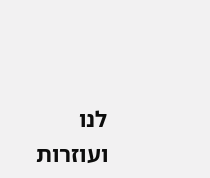לנו ועוזרות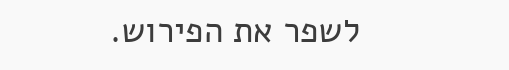לשפר את הפירוש.